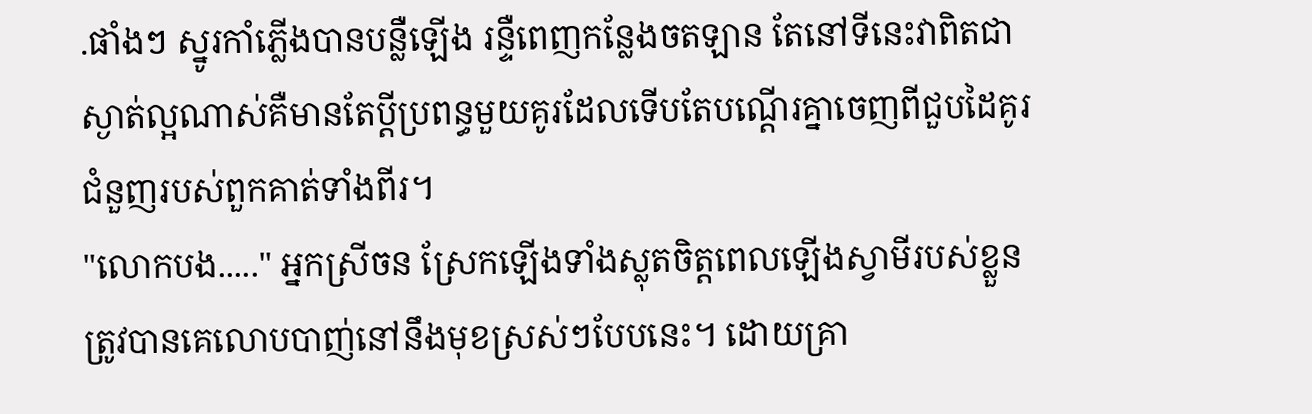.ផាំងៗ ស្នូរកាំភ្លើងបានបន្លឺឡើង រន្ទឺពេញកន្លែងចតឡាន តែនៅទីនេះវាពិតជាស្ងាត់ល្អណាស់គឺមានតែប្តីប្រពន្ធមួយគូរដែលទើបតែបណ្តើរគ្នាចេញពីជួបដៃគូរជំនួញរបស់ពួកគាត់ទាំងពីរ។
"លោកបង....." អ្នកស្រីចន ស្រែកឡើងទាំងស្លុតចិត្តពេលឡើងស្វាមីរបស់ខ្លួន ត្រូវបានគេលោបបាញ់នៅនឹងមុខស្រស់ៗបែបនេះ។ ដោយគ្រា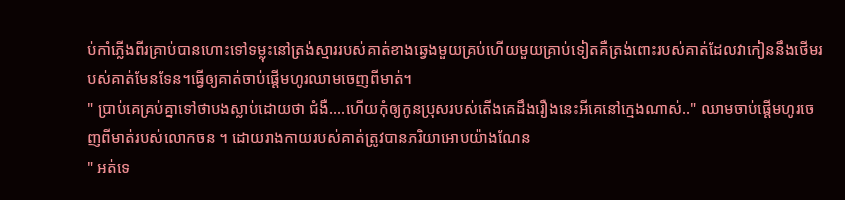ប់កាំភ្លើងពីរគ្រាប់បានហោះទៅទម្លុះនៅត្រង់ស្មាររបស់គាត់ខាងឆ្វេងមួយគ្រប់ហើយមួយគ្រាប់ទៀតគឺត្រង់ពោះរបស់គាត់ដែលវាកៀននឹងថើមរបស់គាត់មែនទែន។ធ្វើឲ្យគាត់ចាប់ផ្តើមហូរឈាមចេញពីមាត់។
" ប្រាប់គេគ្រប់គ្នាទៅថាបងស្លាប់ដោយថា ជំងឺ....ហើយកុំឲ្យកូនប្រុសរបស់តើងគេដឹងរឿងនេះអីគេនៅក្មេងណាស់.." ឈាមចាប់ផ្តើមហូរចេញពីមាត់របស់លោកចន ។ ដោយរាងកាយរបស់គាត់ត្រូវបានភរិយាអោបយ៉ាងណែន
" អត់ទេ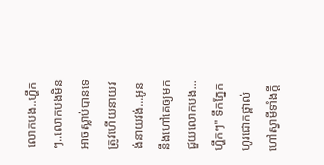លោកបង..ហ្ហឹកៗ..លោកបងមិនអាចស្លាប់បានទេ ត្រូវហើយនាយវង់នាយវង់...អូននឹងហៅគេឲ្យមកជួយលោកបង...ហ្ហឹកៗ" ទឹកភ្នែកហូរជោកថ្ពាល់ហៅស្វាមីទាំងក្តី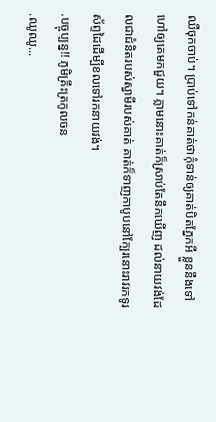ឈឺចុកចាប់។ ប្រាប់ទៅកន់គាត់ថាកុំទាន់ឲ្យគាត់បិតភ្នែកអី ខ្លួននឹងទៅហៅឲ្យគេមកជួយ។ ភ្លាមនោះគាត់ក៏ស្រាប់តែនឹកឃើញ ដល់នាយវង់ដែលជាជំនិតរបស់ស្វាមីរបស់គាត់ គាត់ក៏ទាញកាបូបនៅក្បែរនោះរាវរកទូរស័ព្ទដៃដើម្បីខលទៅរកនាយវង់។
.បច្ចុប្បន្ន!! ភូមិគ្រឹះត្រកូលចន
.ឈូឈូ...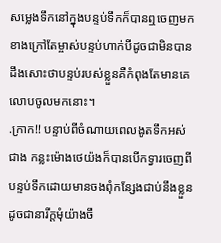សម្លេងទឹកនៅក្នុងបន្ទប់ទឹកក៏បានឮចេញមកខាងក្រៅតែម្ចាស់បន្ទប់ហាក់បីដូចជាមិនបានដឹងសោះថាបន្ទប់របស់ខ្លួនគឺកំពុងតែមានគេលោបចូលមកនោះ។
.ក្រាក!! បន្ទាប់ពីចំណាយពេលងូតទឹកអស់ជាង កន្លះម៉ោងថេយ៉ងក៏បានបើកទ្វារចេញពីបន្ទប់ទឹកដោយមានចងពុំកន្សែងជាប់នឹងខ្លួន ដូចជានារីក្តមុំយ៉ាងចឹ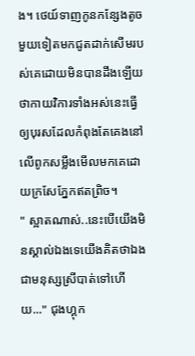ង។ ថេយ៍ទាញកូនកន្សែងតូចមួយទៀតមកជូតដាក់សើមរបស់គេដោយមិនបានដឹងឡើយថាកាយវិការទាំងអស់នេះធ្វើឲ្យបុរសដែលកំពុងតែគេងនៅលើពូកសម្លឹងមើលមកគេដោយក្រសែភ្នែកឥតព្រិច។
" ស្អាតណាស់..នេះបើយើងមិនស្គាល់ឯងទេយើងគិតថាឯងជាមនុស្សស្រីបាត់ទៅហើយ..." ជុងហ្គុក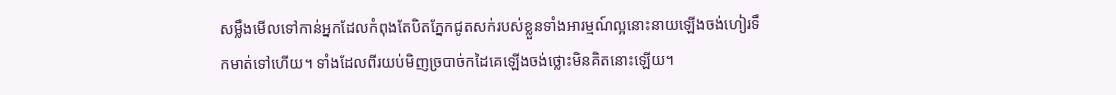សម្លឹងមើលទៅកាន់អ្នកដែលកំពុងតែបិតភ្នែកជូតសក់របស់ខ្លួនទាំងអារម្មណ៍ល្អនោះនាយឡើងចង់ហៀរទឹកមាត់ទៅហើយ។ ទាំងដែលពីរយប់មិញច្របាច់កដៃគេឡើងចង់ថ្លោះមិនគិតនោះឡើយ។